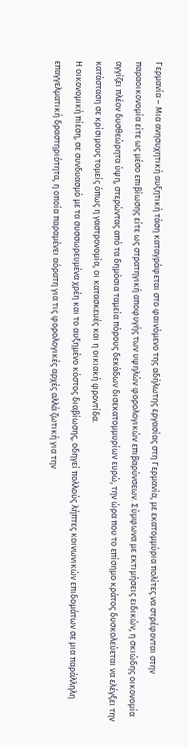Γερμανία – Μια ανησυχητική αυξητική τάση καταγράφεται στο φαινόμενο της αδήλωτης εργασίας στη Γερμανία, με εκατομμύρια πολίτες να στρέφονται στην παραοικονομία είτε ως μέσο επιβίωσης είτε ως στρατηγική αποφυγής των υψηλών φορολογικών επιβαρύνσεων. Σύμφωνα με εκτιμήσεις ειδικών, η σκιώδης οικονομία αγγίζει πλέον δυσθεώρητα ύψη, στερώντας από τα δημόσια ταμεία πόρους δεκάδων δισεκατομμυρίων ευρώ, την ώρα που το επίσημο κράτος δυσκολεύεται να ελέγξει την κατάσταση σε κρίσιμους τομείς όπως η γαστρονομία, οι κατασκευές και η οικιακή φροντίδα.
Η οικονομική πίεση, σε συνδυασμό με τα συσσωρευμένα χρέη και το αυξημένο κόστος διαβίωσης, οδηγεί πολλούς λήπτες κοινωνικών επιδομάτων σε μια παράλληλη επαγγελματική δραστηριότητα, η οποία παραμένει αόρατη για τις φορολογικές αρχές αλλά ζωτική για την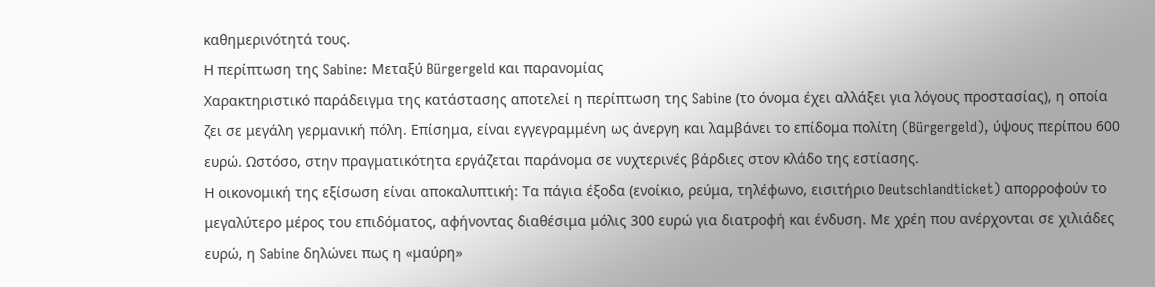καθημερινότητά τους.
Η περίπτωση της Sabine: Μεταξύ Bürgergeld και παρανομίας
Χαρακτηριστικό παράδειγμα της κατάστασης αποτελεί η περίπτωση της Sabine (το όνομα έχει αλλάξει για λόγους προστασίας), η οποία ζει σε μεγάλη γερμανική πόλη. Επίσημα, είναι εγγεγραμμένη ως άνεργη και λαμβάνει το επίδομα πολίτη (Bürgergeld), ύψους περίπου 600 ευρώ. Ωστόσο, στην πραγματικότητα εργάζεται παράνομα σε νυχτερινές βάρδιες στον κλάδο της εστίασης.
Η οικονομική της εξίσωση είναι αποκαλυπτική: Τα πάγια έξοδα (ενοίκιο, ρεύμα, τηλέφωνο, εισιτήριο Deutschlandticket) απορροφούν το μεγαλύτερο μέρος του επιδόματος, αφήνοντας διαθέσιμα μόλις 300 ευρώ για διατροφή και ένδυση. Με χρέη που ανέρχονται σε χιλιάδες ευρώ, η Sabine δηλώνει πως η «μαύρη»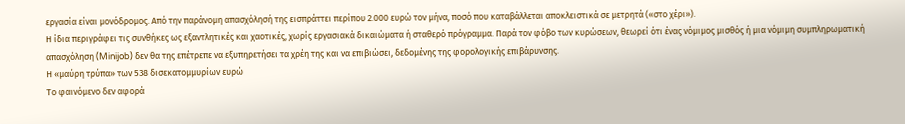εργασία είναι μονόδρομος. Από την παράνομη απασχόλησή της εισπράττει περίπου 2.000 ευρώ τον μήνα, ποσό που καταβάλλεται αποκλειστικά σε μετρητά («στο χέρι»).
Η ίδια περιγράφει τις συνθήκες ως εξαντλητικές και χαοτικές, χωρίς εργασιακά δικαιώματα ή σταθερό πρόγραμμα. Παρά τον φόβο των κυρώσεων, θεωρεί ότι ένας νόμιμος μισθός ή μια νόμιμη συμπληρωματική απασχόληση (Minijob) δεν θα της επέτρεπε να εξυπηρετήσει τα χρέη της και να επιβιώσει, δεδομένης της φορολογικής επιβάρυνσης.
Η «μαύρη τρύπα» των 538 δισεκατομμυρίων ευρώ
Το φαινόμενο δεν αφορά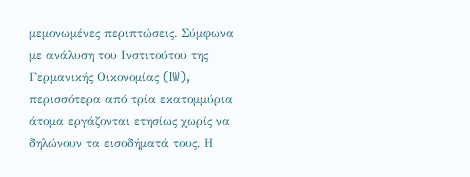μεμονωμένες περιπτώσεις. Σύμφωνα με ανάλυση του Ινστιτούτου της Γερμανικής Οικονομίας (IW), περισσότερα από τρία εκατομμύρια άτομα εργάζονται ετησίως χωρίς να δηλώνουν τα εισοδήματά τους. Η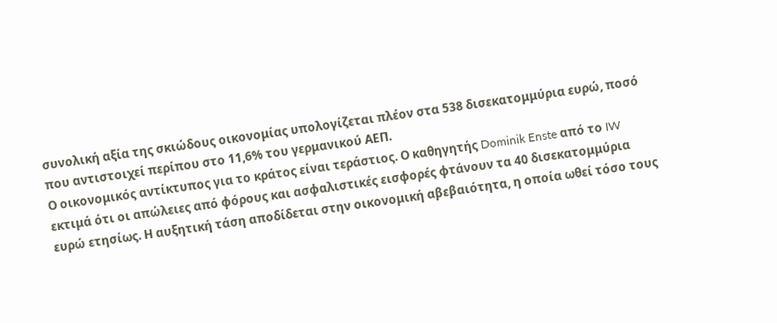συνολική αξία της σκιώδους οικονομίας υπολογίζεται πλέον στα 538 δισεκατομμύρια ευρώ, ποσό που αντιστοιχεί περίπου στο 11,6% του γερμανικού ΑΕΠ.
Ο οικονομικός αντίκτυπος για το κράτος είναι τεράστιος. Ο καθηγητής Dominik Enste από το IW εκτιμά ότι οι απώλειες από φόρους και ασφαλιστικές εισφορές φτάνουν τα 40 δισεκατομμύρια ευρώ ετησίως. Η αυξητική τάση αποδίδεται στην οικονομική αβεβαιότητα, η οποία ωθεί τόσο τους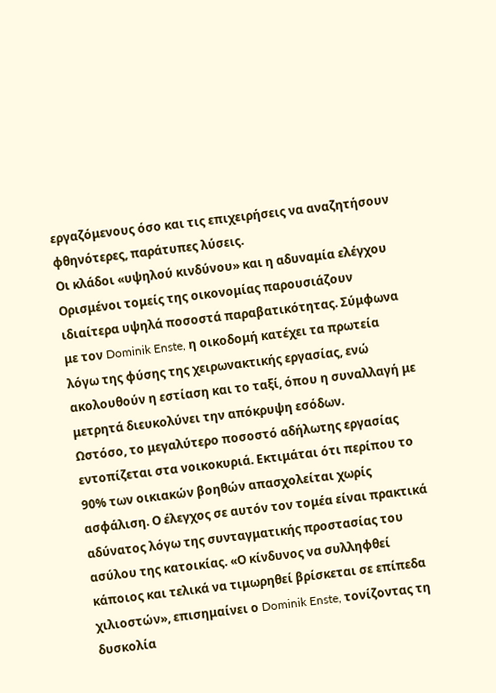εργαζόμενους όσο και τις επιχειρήσεις να αναζητήσουν φθηνότερες, παράτυπες λύσεις.
Οι κλάδοι «υψηλού κινδύνου» και η αδυναμία ελέγχου
Ορισμένοι τομείς της οικονομίας παρουσιάζουν ιδιαίτερα υψηλά ποσοστά παραβατικότητας. Σύμφωνα με τον Dominik Enste, η οικοδομή κατέχει τα πρωτεία λόγω της φύσης της χειρωνακτικής εργασίας, ενώ ακολουθούν η εστίαση και το ταξί, όπου η συναλλαγή με μετρητά διευκολύνει την απόκρυψη εσόδων.
Ωστόσο, το μεγαλύτερο ποσοστό αδήλωτης εργασίας εντοπίζεται στα νοικοκυριά. Εκτιμάται ότι περίπου το 90% των οικιακών βοηθών απασχολείται χωρίς ασφάλιση. Ο έλεγχος σε αυτόν τον τομέα είναι πρακτικά αδύνατος λόγω της συνταγματικής προστασίας του ασύλου της κατοικίας. «Ο κίνδυνος να συλληφθεί κάποιος και τελικά να τιμωρηθεί βρίσκεται σε επίπεδα χιλιοστών», επισημαίνει ο Dominik Enste, τονίζοντας τη δυσκολία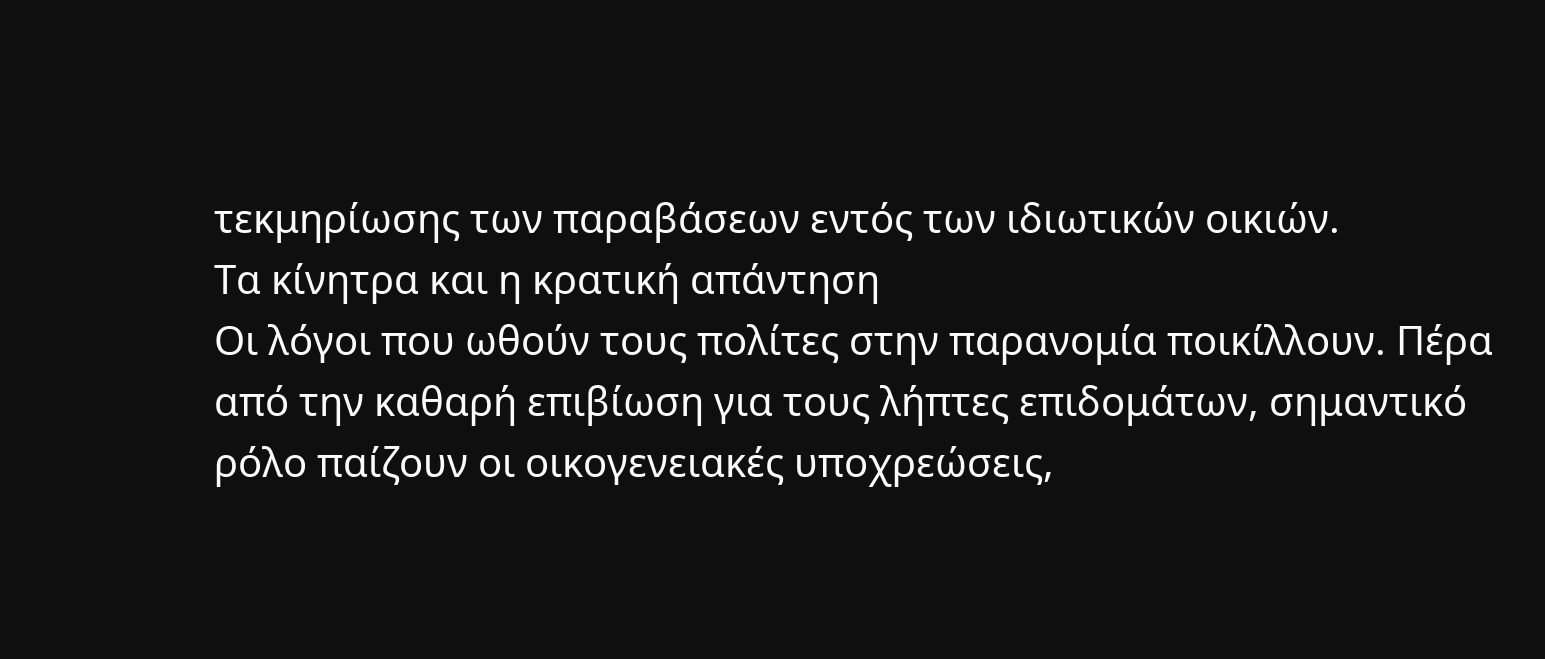τεκμηρίωσης των παραβάσεων εντός των ιδιωτικών οικιών.
Τα κίνητρα και η κρατική απάντηση
Οι λόγοι που ωθούν τους πολίτες στην παρανομία ποικίλλουν. Πέρα από την καθαρή επιβίωση για τους λήπτες επιδομάτων, σημαντικό ρόλο παίζουν οι οικογενειακές υποχρεώσεις,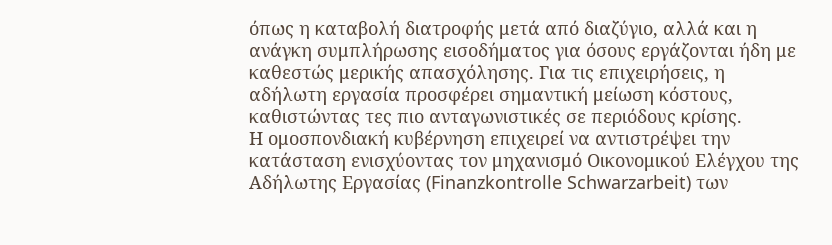όπως η καταβολή διατροφής μετά από διαζύγιο, αλλά και η ανάγκη συμπλήρωσης εισοδήματος για όσους εργάζονται ήδη με καθεστώς μερικής απασχόλησης. Για τις επιχειρήσεις, η αδήλωτη εργασία προσφέρει σημαντική μείωση κόστους, καθιστώντας τες πιο ανταγωνιστικές σε περιόδους κρίσης.
Η ομοσπονδιακή κυβέρνηση επιχειρεί να αντιστρέψει την κατάσταση ενισχύοντας τον μηχανισμό Οικονομικού Ελέγχου της Αδήλωτης Εργασίας (Finanzkontrolle Schwarzarbeit) των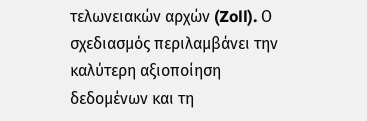τελωνειακών αρχών (Zoll). Ο σχεδιασμός περιλαμβάνει την καλύτερη αξιοποίηση δεδομένων και τη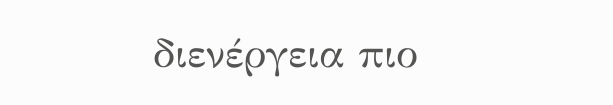διενέργεια πιο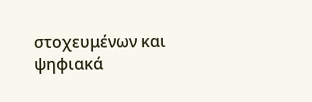στοχευμένων και ψηφιακά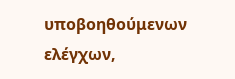υποβοηθούμενων ελέγχων,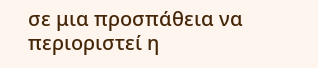σε μια προσπάθεια να περιοριστεί η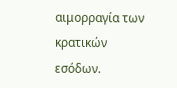αιμορραγία των κρατικών εσόδων.